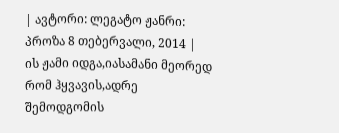| ავტორი: ლეგატო ჟანრი: პროზა 8 თებერვალი, 2014 |
ის ჟამი იდგა,იასამანი მეორედ რომ ჰყვავის,ადრე შემოდგომის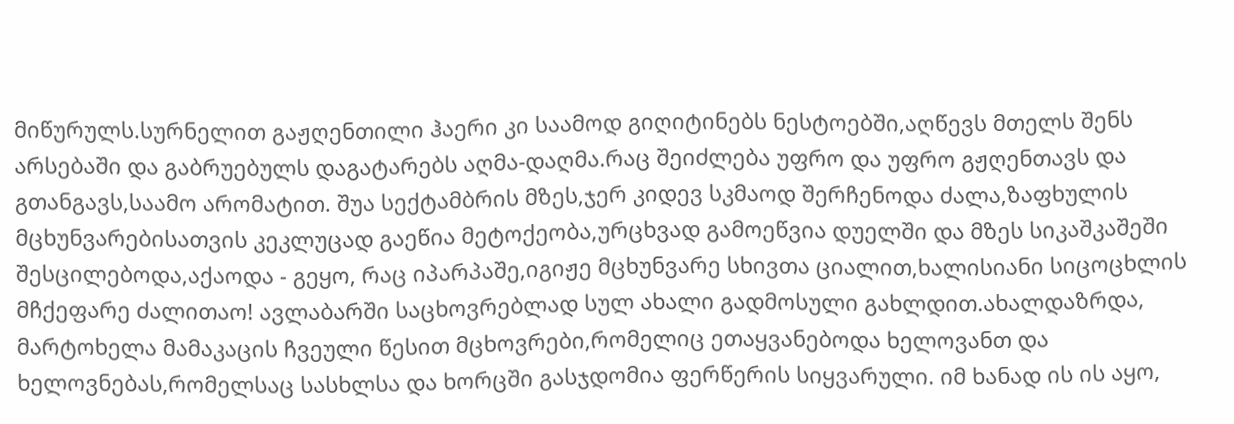მიწურულს.სურნელით გაჟღენთილი ჰაერი კი საამოდ გიღიტინებს ნესტოებში,აღწევს მთელს შენს არსებაში და გაბრუებულს დაგატარებს აღმა-დაღმა.რაც შეიძლება უფრო და უფრო გჟღენთავს და გთანგავს,საამო არომატით. შუა სექტამბრის მზეს,ჯერ კიდევ სკმაოდ შერჩენოდა ძალა,ზაფხულის მცხუნვარებისათვის კეკლუცად გაეწია მეტოქეობა,ურცხვად გამოეწვია დუელში და მზეს სიკაშკაშეში შესცილებოდა,აქაოდა - გეყო, რაც იპარპაშე,იგიჟე მცხუნვარე სხივთა ციალით,ხალისიანი სიცოცხლის მჩქეფარე ძალითაო! ავლაბარში საცხოვრებლად სულ ახალი გადმოსული გახლდით.ახალდაზრდა, მარტოხელა მამაკაცის ჩვეული წესით მცხოვრები,რომელიც ეთაყვანებოდა ხელოვანთ და ხელოვნებას,რომელსაც სასხლსა და ხორცში გასჯდომია ფერწერის სიყვარული. იმ ხანად ის ის აყო,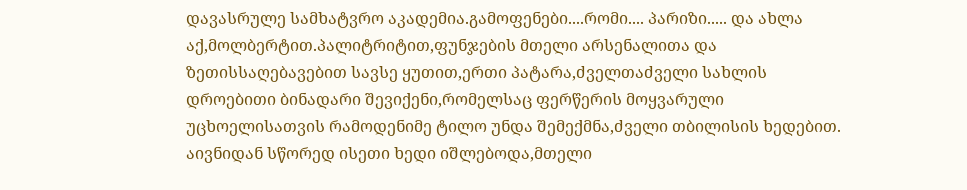დავასრულე სამხატვრო აკადემია.გამოფენები....რომი.... პარიზი..... და ახლა აქ,მოლბერტით.პალიტრიტით,ფუნჯების მთელი არსენალითა და ზეთისსაღებავებით სავსე ყუთით,ერთი პატარა,ძველთაძველი სახლის დროებითი ბინადარი შევიქენი,რომელსაც ფერწერის მოყვარული უცხოელისათვის რამოდენიმე ტილო უნდა შემექმნა,ძველი თბილისის ხედებით. აივნიდან სწორედ ისეთი ხედი იშლებოდა,მთელი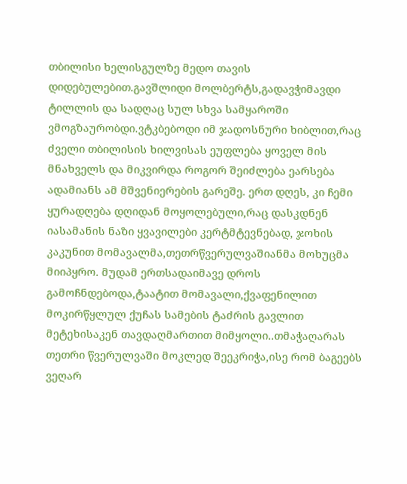თბილისი ხელისგულზე მედო თავის დიდებულებით.გავშლიდი მოლბერტს,გადავჭიმავდი ტილლის და სადღაც სულ სხვა სამყაროში ვმოგზაურობდი.ვტკბებოდი იმ ჯადოსნური ხიბლით,რაც ძველი თბილისის ხილვისას ეუფლება ყოველ მის მნახველს და მიკვირდა როგორ შეიძლება ეარსება ადამიანს ამ მშვენიერების გარეშე. ერთ დღეს, კი ჩემი ყურადღება დღიდან მოყოლებული,რაც დასკდნენ იასამანის ნაზი ყვავილები კერტმტევნებად, ჯოხის კაკუნით მომავალმა,თეთრწვერულვაშიანმა მოხუცმა მიიპყრო. მუდამ ერთსადაიმავე დროს გამოჩნდებოდა,ტაატით მომავალი,ქვაფენილით მოკირწყლულ ქუჩას სამების ტაძრის გავლით მეტეხისაკენ თავდაღმართით მიმყოლი..თმაჭაღარას თეთრი წვერულვაში მოკლედ შეეკრიჭა,ისე რომ ბაგეებს ვეღარ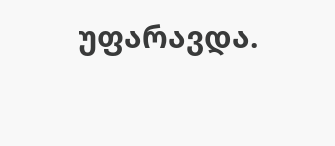უფარავდა.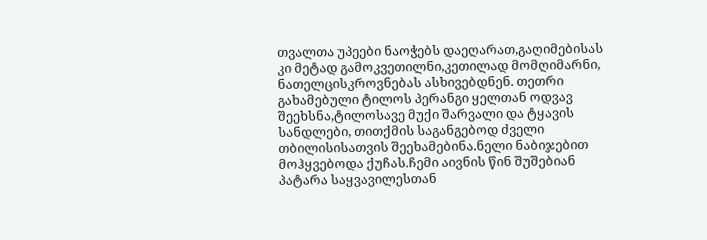თვალთა უპეები ნაოჭებს დაეღარათ,გაღიმებისას კი მეტად გამოკვეთილნი,კეთილად მომღიმარნი, ნათელცისკროვნებას ასხივებდნენ. თეთრი გახამებული ტილოს პერანგი ყელთან ოდვავ შეეხსნა,ტილოსავე მუქი შარვალი და ტყავის სანდლები, თითქმის საგანგებოდ ძველი თბილისისათვის შეეხამებინა.ნელი ნაბიჯებით მოჰყვებოდა ქუჩას.ჩემი აივნის წინ შუშებიან პატარა საყვავილესთან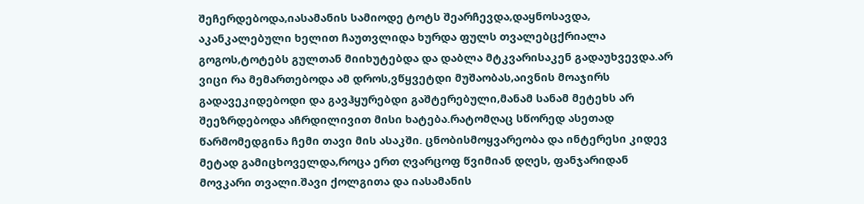შეჩერდებოდა,იასამანის სამიოდე ტოტს შეარჩევდა,დაყნოსავდა, აკანკალებული ხელით ჩაუთვლიდა ხურდა ფულს თვალებცქრიალა გოგოს,ტოტებს გულთან მიიხუტებდა და დაბლა მტკვარისაკენ გადაუხვევდა.არ ვიცი რა მემართებოდა ამ დროს,ვწყვეტდი მუშაობას,აივნის მოაჯირს გადავეკიდებოდი და გავჰყურებდი გაშტერებული,მანამ სანამ მეტეხს არ შეეზრდებოდა აჩრდილივით მისი ხატება.რატომღაც სწორედ ასეთად წარმომედგინა ჩემი თავი მის ასაკში. ცნობისმოყვარეობა და ინტერესი კიდევ მეტად გამიცხოველდა,როცა ერთ ღვარცოფ წვიმიან დღეს, ფანჯარიდან მოვკარი თვალი.შავი ქოლგითა და იასამანის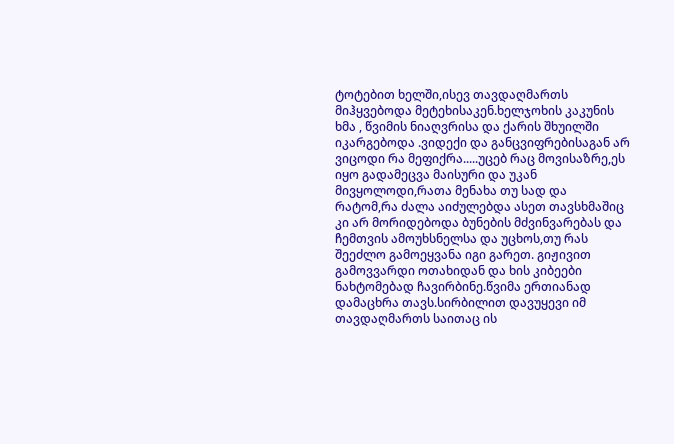ტოტებით ხელში,ისევ თავდაღმართს მიჰყვებოდა მეტეხისაკენ.ხელჯოხის კაკუნის ხმა , წვიმის ნიაღვრისა და ქარის შხუილში იკარგებოდა .ვიდექი და განცვიფრებისაგან არ ვიცოდი რა მეფიქრა.....უცებ რაც მოვისაზრე,ეს იყო გადამეცვა მაისური და უკან მივყოლოდი,რათა მენახა თუ სად და რატომ,რა ძალა აიძულებდა ასეთ თავსხმაშიც კი არ მორიდებოდა ბუნების მძვინვარებას და ჩემთვის ამოუხსნელსა და უცხოს,თუ რას შეეძლო გამოეყვანა იგი გარეთ. გიჟივით გამოვვარდი ოთახიდან და ხის კიბეები ნახტომებად ჩავირბინე.წვიმა ერთიანად დამაცხრა თავს.სირბილით დავუყევი იმ თავდაღმართს საითაც ის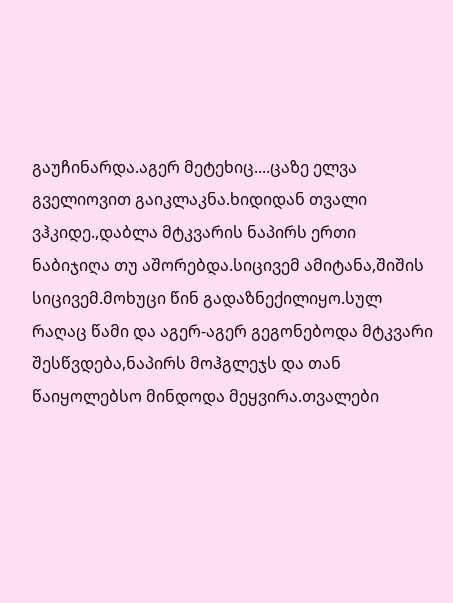გაუჩინარდა.აგერ მეტეხიც....ცაზე ელვა გველიოვით გაიკლაკნა.ხიდიდან თვალი ვჰკიდე.,დაბლა მტკვარის ნაპირს ერთი ნაბიჯიღა თუ აშორებდა.სიცივემ ამიტანა,შიშის სიცივემ.მოხუცი წინ გადაზნექილიყო.სულ რაღაც წამი და აგერ-აგერ გეგონებოდა მტკვარი შესწვდება,ნაპირს მოჰგლეჯს და თან წაიყოლებსო მინდოდა მეყვირა.თვალები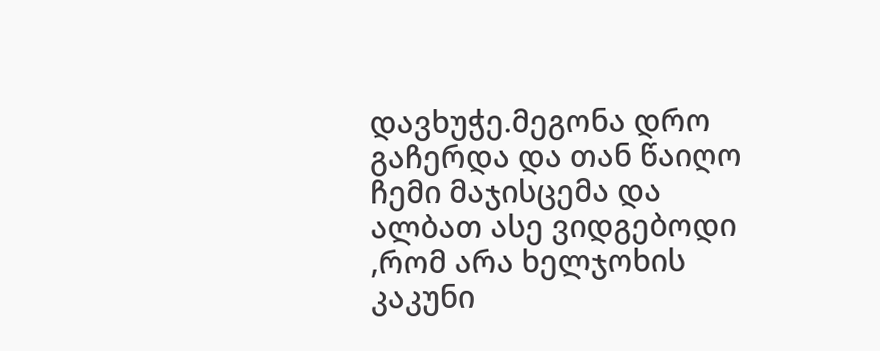დავხუჭე.მეგონა დრო გაჩერდა და თან წაიღო ჩემი მაჯისცემა და ალბათ ასე ვიდგებოდი ,რომ არა ხელჯოხის კაკუნი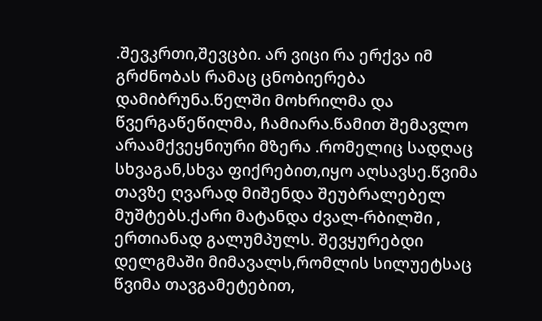.შევკრთი,შევცბი. არ ვიცი რა ერქვა იმ გრძნობას რამაც ცნობიერება დამიბრუნა.წელში მოხრილმა და წვერგაწეწილმა, ჩამიარა.წამით შემავლო არაამქვეყნიური მზერა .რომელიც სადღაც სხვაგან,სხვა ფიქრებით,იყო აღსავსე.წვიმა თავზე ღვარად მიშენდა შეუბრალებელ მუშტებს.ქარი მატანდა ძვალ-რბილში , ერთიანად გალუმპულს. შევყურებდი დელგმაში მიმავალს,რომლის სილუეტსაც წვიმა თავგამეტებით,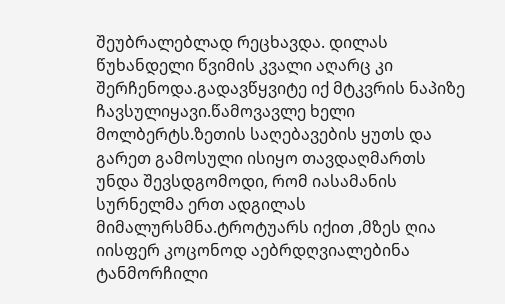შეუბრალებლად რეცხავდა. დილას წუხანდელი წვიმის კვალი აღარც კი შერჩენოდა.გადავწყვიტე იქ მტკვრის ნაპიზე ჩავსულიყავი.წამოვავლე ხელი მოლბერტს.ზეთის საღებავების ყუთს და გარეთ გამოსული ისიყო თავდაღმართს უნდა შევსდგომოდი, რომ იასამანის სურნელმა ერთ ადგილას მიმალურსმნა.ტროტუარს იქით ,მზეს ღია იისფერ კოცონოდ აებრდღვიალებინა ტანმორჩილი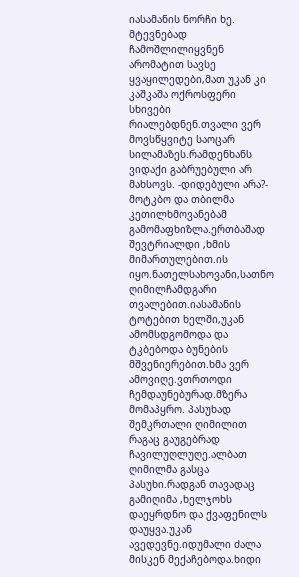იასამანის ნორჩი ხე. მტევნებად ჩამოშლილიყვნენ არომატით სავსე ყვაყილედები,მათ უკან კი კაშკაშა ოქროსფერი სხივები რიალებდნენ.თვალი ვერ მოვსწყვიტე საოცარ სილამაზეს.რამდენხანს ვიდაქი გაბრუებული არ მახსოვს. -დიდებული არა?- მოტკბო და თბილმა კეთილხმოვანებამ გამომაფხიზლა.ერთბაშად შევტრიალდი ,ხმის მიმართულებით.ის იყო.ნათელსახოვანი,სათნო ღიმილჩამდგარი თვალებით.იასამანის ტოტებით ხელში,უკან ამომსდგომოდა და ტკბებოდა ბუნების მშვენიერებით.ხმა ვერ ამოვიღე.ვთრთოდი ჩემდაუნებურად.მზერა მომაპყრო. პასუხად შემკრთალი ღიმილით რაგაც გაუგებრად ჩავილუღლუღე.ალბათ ღიმილმა გასცა პასუხი.რადგან თავადაც გამიღიმა ,ხელჯოხს დაეყრდნო და ქვაფენილს დაუყვა.უკან ავედევნე.იდუმალი ძალა მისკენ მექაჩებოდა.ხიდი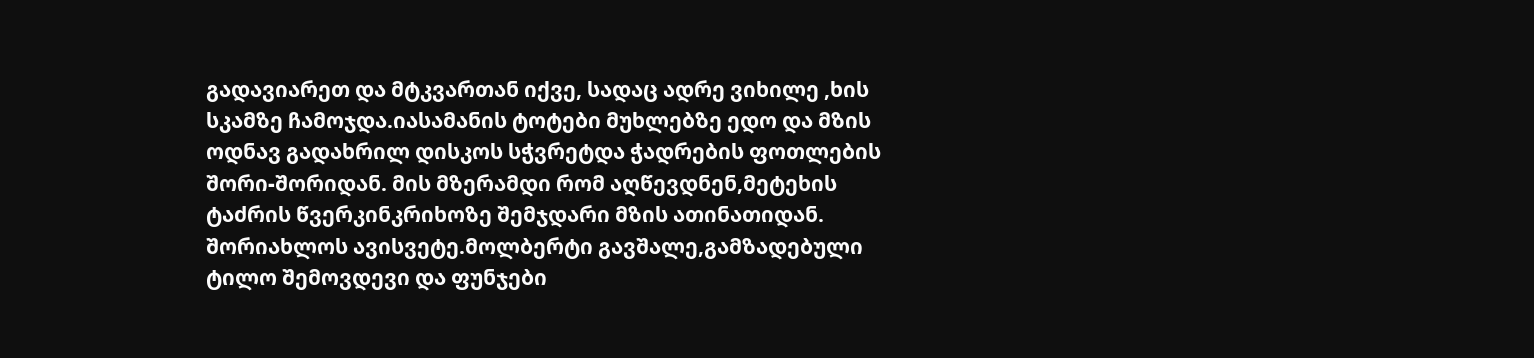გადავიარეთ და მტკვართან იქვე, სადაც ადრე ვიხილე ,ხის სკამზე ჩამოჯდა.იასამანის ტოტები მუხლებზე ედო და მზის ოდნავ გადახრილ დისკოს სჭვრეტდა ჭადრების ფოთლების შორი-შორიდან. მის მზერამდი რომ აღწევდნენ,მეტეხის ტაძრის წვერკინკრიხოზე შემჯდარი მზის ათინათიდან. შორიახლოს ავისვეტე.მოლბერტი გავშალე,გამზადებული ტილო შემოვდევი და ფუნჯები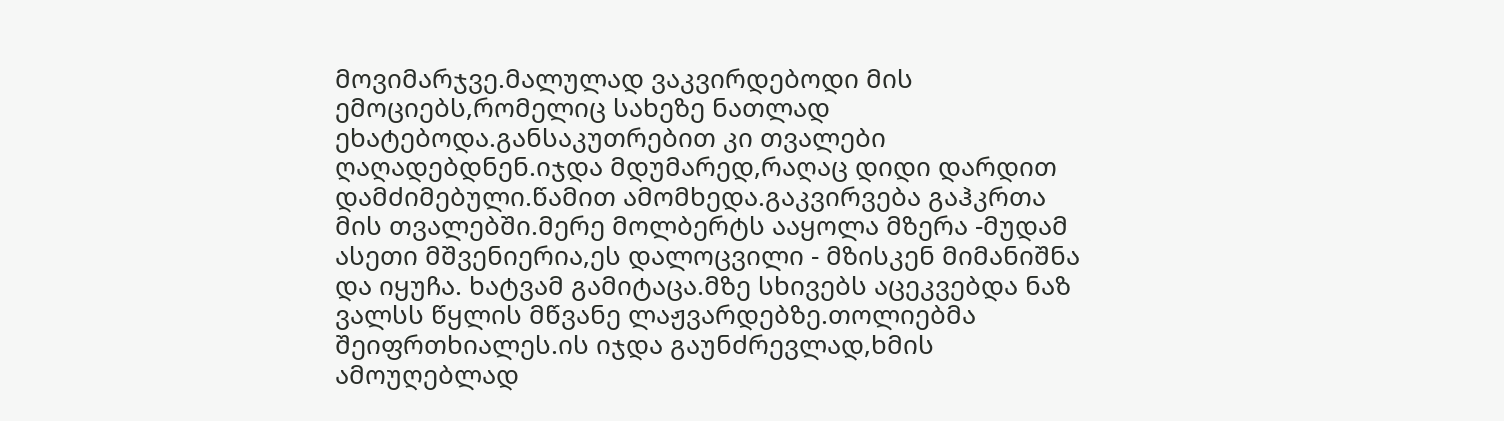მოვიმარჯვე.მალულად ვაკვირდებოდი მის ემოციებს,რომელიც სახეზე ნათლად ეხატებოდა.განსაკუთრებით კი თვალები ღაღადებდნენ.იჯდა მდუმარედ,რაღაც დიდი დარდით დამძიმებული.წამით ამომხედა.გაკვირვება გაჰკრთა მის თვალებში.მერე მოლბერტს ააყოლა მზერა -მუდამ ასეთი მშვენიერია,ეს დალოცვილი - მზისკენ მიმანიშნა და იყუჩა. ხატვამ გამიტაცა.მზე სხივებს აცეკვებდა ნაზ ვალსს წყლის მწვანე ლაჟვარდებზე.თოლიებმა შეიფრთხიალეს.ის იჯდა გაუნძრევლად,ხმის ამოუღებლად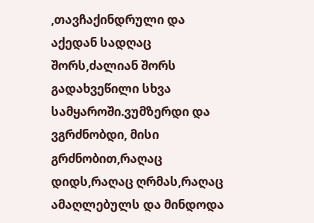,თავჩაქინდრული და აქედან სადღაც შორს,ძალიან შორს გადახვეწილი სხვა სამყაროში.ვუმზერდი და ვგრძნობდი, მისი გრძნობით,რაღაც დიდს,რაღაც ღრმას,რაღაც ამაღლებულს და მინდოდა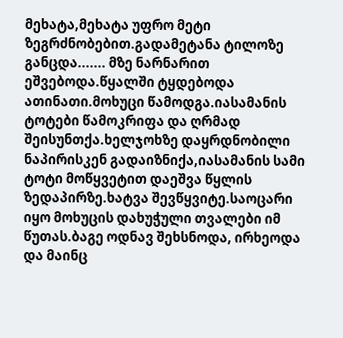მეხატა,მეხატა უფრო მეტი ზეგრძნობებით.გადამეტანა ტილოზე განცდა....... მზე ნარნარით ეშვებოდა.წყალში ტყდებოდა ათინათი.მოხუცი წამოდგა.იასამანის ტოტები წამოკრიფა და ღრმად შეისუნთქა.ხელჯოხზე დაყრდნობილი ნაპირისკენ გადაიზნიქა,იასამანის სამი ტოტი მოწყვეტით დაეშვა წყლის ზედაპირზე.ხატვა შევწყვიტე.საოცარი იყო მოხუცის დახუჭული თვალები იმ წუთას.ბაგე ოდნავ შეხსნოდა, ირხეოდა და მაინც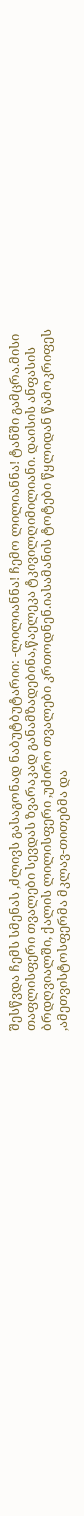შესწვდა ჩემს სმენას ,ძლივს გასაგონად ნაბუტბუტარიი: -ლილიანნა! ჩემო ლილიანნა! ტანში გამცრა.მისი თაფლისფერი თვალები სევდას ზვარაკად განამზადებინა,წაელეკა ტკივილღიმილიანი. დაისის ანფასის ბრდღვიალში, ქალის ლილისფერი ,უძირო თვალები კრთოდნენ.იასამანის ტოტები წყლიდან წამოკრიფეს ,ამეთვისტოსფერმა მკლავ-თითებმა და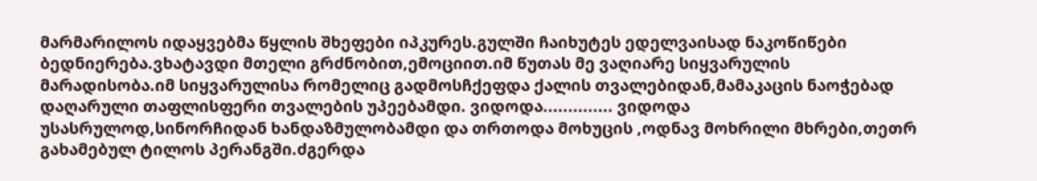მარმარილოს იდაყვებმა წყლის შხეფები იპკურეს.გულში ჩაიხუტეს ედელვაისად ნაკოწიწები ბედნიერება.ვხატავდი მთელი გრძნობით,ემოციით.იმ წუთას მე ვაღიარე სიყვარულის მარადისობა.იმ სიყვარულისა რომელიც გადმოსჩქეფდა ქალის თვალებიდან,მამაკაცის ნაოჭებად დაღარული თაფლისფერი თვალების უპეებამდი. ვიდოდა.............. ვიდოდა უსასრულოდ,სინორჩიდან ხანდაზმულობამდი და თრთოდა მოხუცის ,ოდნავ მოხრილი მხრები,თეთრ გახამებულ ტილოს პერანგში.ძგერდა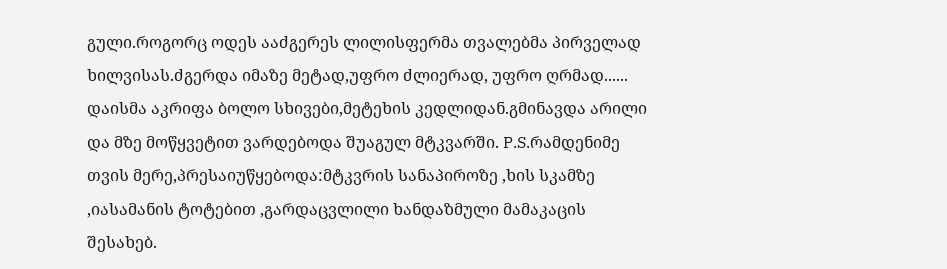გული.როგორც ოდეს ააძგერეს ლილისფერმა თვალებმა პირველად ხილვისას.ძგერდა იმაზე მეტად,უფრო ძლიერად, უფრო ღრმად...... დაისმა აკრიფა ბოლო სხივები,მეტეხის კედლიდან.გმინავდა არილი და მზე მოწყვეტით ვარდებოდა შუაგულ მტკვარში. P.S.რამდენიმე თვის მერე,პრესაიუწყებოდა:მტკვრის სანაპიროზე ,ხის სკამზე ,იასამანის ტოტებით ,გარდაცვლილი ხანდაზმული მამაკაცის შესახებ.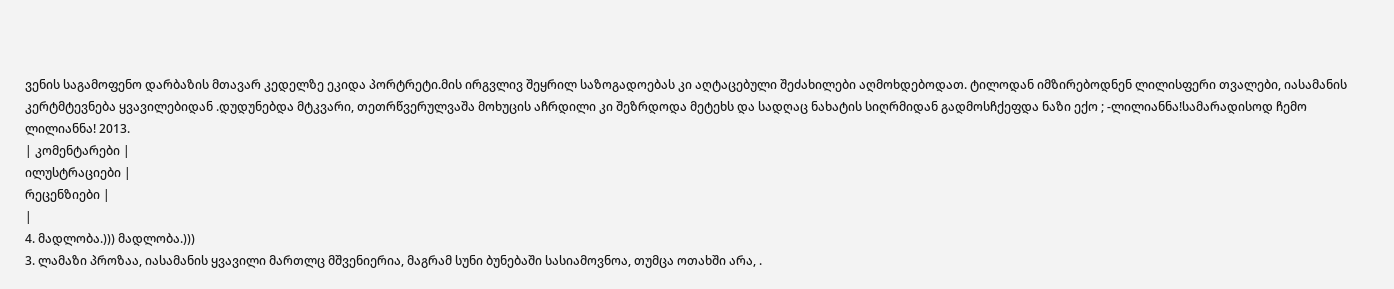ვენის საგამოფენო დარბაზის მთავარ კედელზე ეკიდა პორტრეტი.მის ირგვლივ შეყრილ საზოგადოებას კი აღტაცებული შეძახილები აღმოხდებოდათ. ტილოდან იმზირებოდნენ ლილისფერი თვალები, იასამანის კერტმტევნება ყვავილებიდან .დუდუნებდა მტკვარი, თეთრწვერულვაშა მოხუცის აჩრდილი კი შეზრდოდა მეტეხს და სადღაც ნახატის სიღრმიდან გადმოსჩქეფდა ნაზი ექო ; -ლილიანნა!სამარადისოდ ჩემო ლილიანნა! 2013.
| კომენტარები |
ილუსტრაციები |
რეცენზიები |
|
4. მადლობა.))) მადლობა.)))
3. ლამაზი პროზაა, იასამანის ყვავილი მართლც მშვენიერია, მაგრამ სუნი ბუნებაში სასიამოვნოა, თუმცა ოთახში არა, .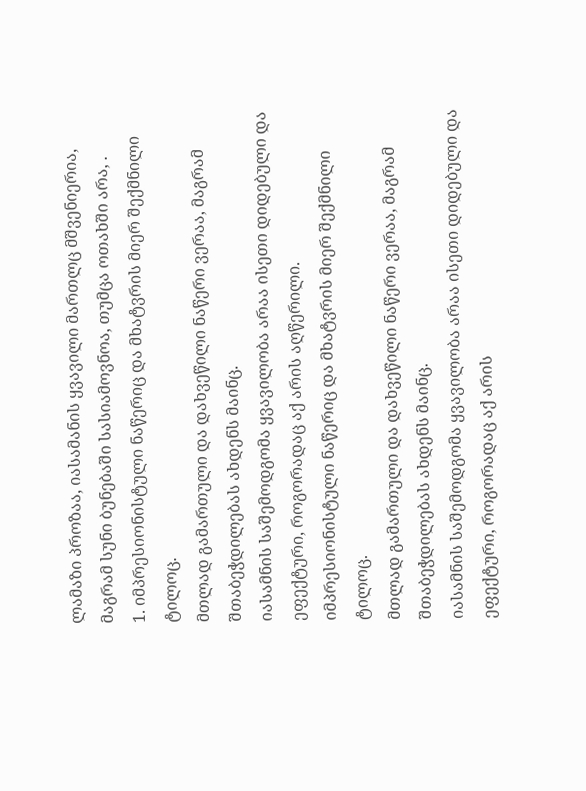ლამაზი პროზაა, იასამანის ყვავილი მართლც მშვენიერია, მაგრამ სუნი ბუნებაში სასიამოვნოა, თუმცა ოთახში არა, .
1. იმპრესიონისტული ნაწერიც და მხატვრის მიერ შექმნილი ტილოც.
მთლად გამართული და დახვეწილი ნაწერი ვერაა, მაგრამ შთაბეჭდილებას ახდენს მაინც.
იასამნის საშემოდგომა ყვავილობა არაა ისეთი დიდებული და ეფექტური, როგორადაც აქ არის აღწერილი.
იმპრესიონისტული ნაწერიც და მხატვრის მიერ შექმნილი ტილოც.
მთლად გამართული და დახვეწილი ნაწერი ვერაა, მაგრამ შთაბეჭდილებას ახდენს მაინც.
იასამნის საშემოდგომა ყვავილობა არაა ისეთი დიდებული და ეფექტური, როგორადაც აქ არის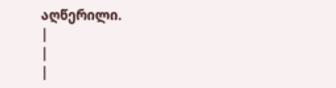აღწერილი.
|
|
|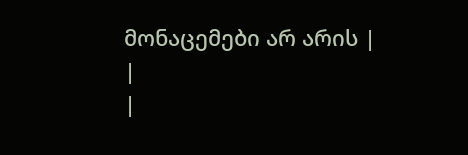მონაცემები არ არის |
|
|